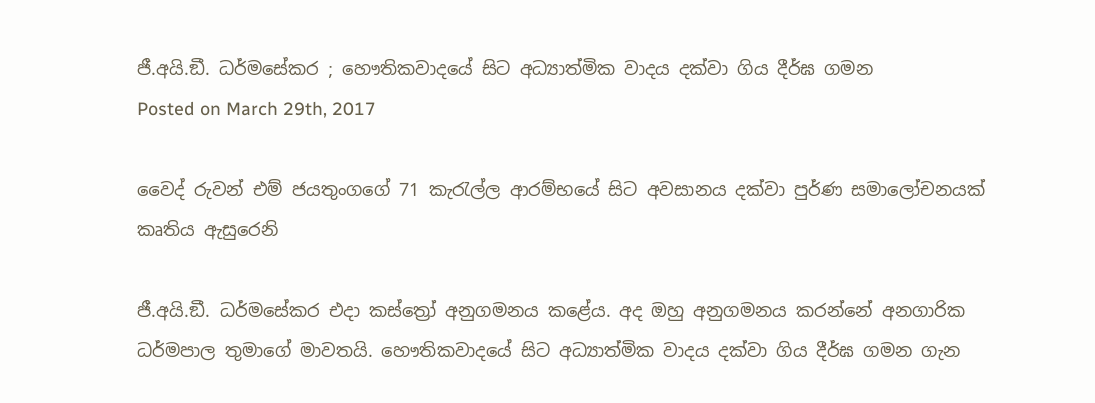ජී.අයි.ඞී. ධර්මසේකර ; හෞතිකවාදයේ සිට අධ්‍යාත්මික වාදය දක්වා ගිය දීර්ඝ ගමන
Posted on March 29th, 2017

වෛද් රුවන් එම් ජයතුංගගේ 71 කැරැල්ල ආරම්භයේ සිට අවසානය දක්වා පුර්ණ සමාලෝචනයක් කෘතිය ඇසුරෙනි

ජී.අයි.ඞී. ධර්මසේකර එදා කස්ත්‍රෝ අනුගමනය කළේය. අද ඔහු අනුගමනය කරන්නේ අනගාරික ධර්මපාල තුමාගේ මාවතයි. හෞතිකවාදයේ සිට අධ්‍යාත්මික වාදය දක්වා ගිය දීර්ඝ ගමන ගැන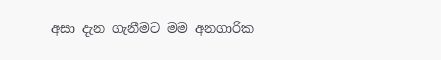අසා දැන ගැනීමට මම අනගාරික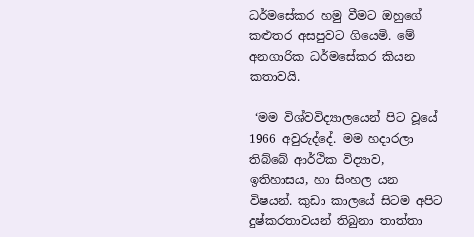ධර්මසේකර හමු වීමට ඔහුගේ කළුතර අසපුවට ගියෙමි. මේ අනගාරික ධර්මසේකර කියන කතාවයි.

 ‘මම විශ්වවිද්‍යාලයෙන් පිට වූයේ 1966 අවුරුද්දේ. මම හදාරලා තිබ්බේ ආර්ථික විද්‍යාව, ඉතිහාසය, හා සිංහල යන විෂයන්. කුඩා කාලයේ සිටම අපිට දුෂ්කරතාවයන් තිබුනා තාත්තා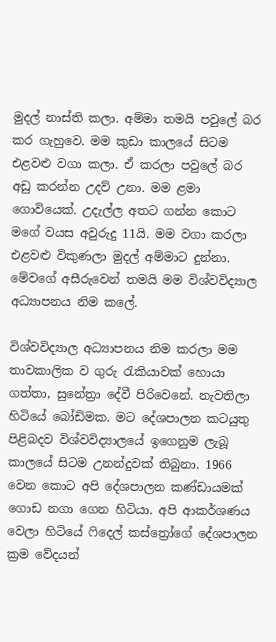මුදල් නාස්ති කලා. අම්මා තමයි පවුලේ බර කර ගැහුවෙ. මම කුඩා කාලයේ සිටම එළවළු වගා කලා. ඒ කරලා පවුලේ බර අඩු කරන්න උදව් උනා. මම ළමා ගොවියෙක්. උදැල්ල අතට ගන්න කොට මගේ වයස අවුරුදු 11යි. මම වගා කරලා එළවළු විකුණලා මුදල් අම්මාට දුන්නා. මේවගේ අසීරුවෙන් තමයි මම විශ්වවිද්‍යාල අධ්‍යාපනය නිම කලේ.

විශ්වවිද්‍යාල අධ්‍යාපනය නිම කරලා මම තාවකාලික ව ගුරු රැකියාවක් හොයා ගත්තා, සුනේත්‍රා දේවී පිරිවෙනේ. නැවතිලා හිටියේ බෝඩිමක. මට දේශපාලන කටයුතු පිළිබදව විශ්වවිද්‍යාලයේ ඉගෙනුම ලැබූ කාලයේ සිටම උනන්දුවක් තිබුනා. 1966 වෙන කොට අපි දේශපාලන කණ්ඩායමක් ගොඩ නගා ගෙන හිටියා. අපි ආකර්ශණය වෙලා හිටියේ ෆිදෙල් කස්ත්‍රෝගේ දේශපාලන ක්‍රම වේදයන්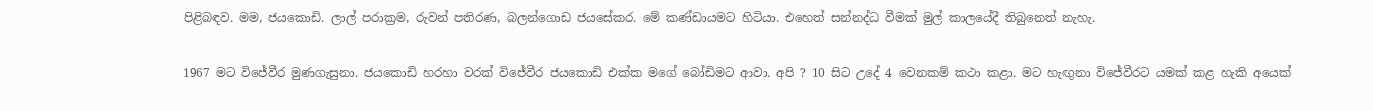පිළිබඳව. මම, ජයකොඩි. ලාල් පරාක්‍රම, රුවන් පතිරණ, බලන්ගොඩ ජයසේකර. මේ කණ්ඩායමට හිටියා. එහෙත් සන්නද්ධ වීමක් මුල් කාලයේදී තිබුනෙත් නැහැ.

1967 මට විජේවීර මුණගැසුනා. ජයකොඩි හරහා වරක් විජේවීර ජයකොඩි එක්ක මගේ බෝඩිමට ආවා. අපි ? 10 සිට උදේ 4 වෙනකම් කථා කළා. මට හැඟුනා විජේවීරට යමක් කළ හැකි අයෙක්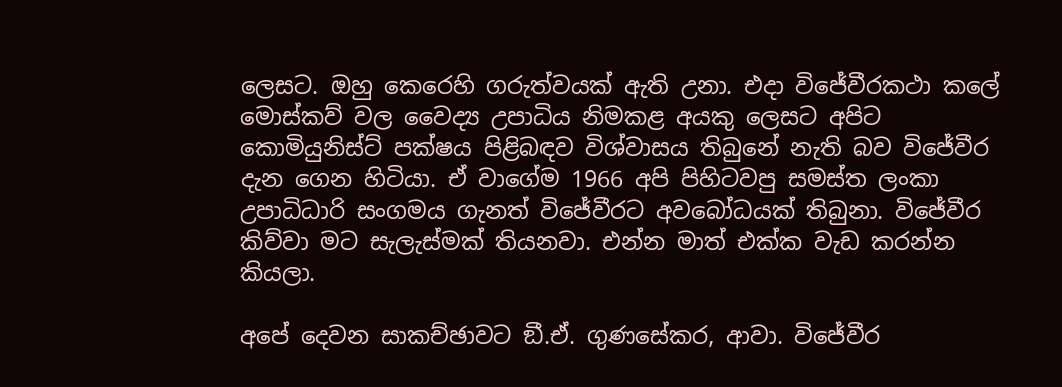ලෙසට. ඔහු කෙරෙහි ගරුත්වයක් ඇති උනා. එදා විජේවීරකථා කලේ මොස්කව් වල වෛද්‍ය උපාධිය නිමකළ අයකු ලෙසට අපිට කොමියුනිස්ට් පක්ෂය පිළිබඳව විශ්වාසය තිබුනේ නැති බව විජේවීර දැන ගෙන හිටියා. ඒ වාගේම 1966 අපි පිහිටවපු සමස්ත ලංකා උපාධිධාරි සංගමය ගැනත් විජේවීරට අවබෝධයක් තිබුනා. විජේවීර කිව්වා මට සැලැස්මක් තියනවා. එන්න මාත් එක්ක වැඩ කරන්න කියලා.

අපේ දෙවන සාකච්ඡාවට ඞී.ඒ. ගුණසේකර, ආවා. විජේවීර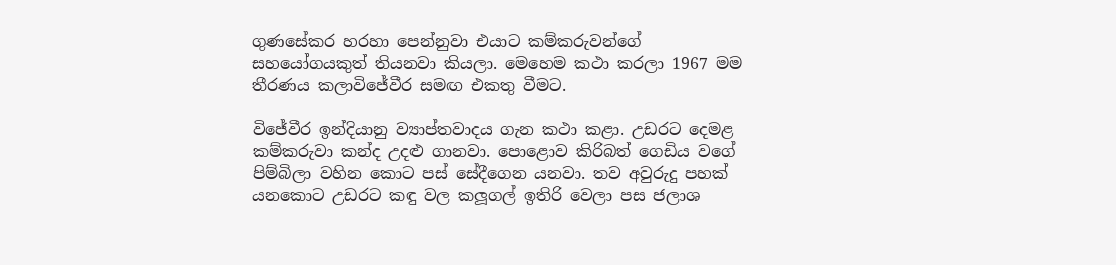ගුණසේකර හරහා පෙන්නුවා එයාට කම්කරුවන්ගේ සහයෝගයකුත් තියනවා කියලා. මෙහෙම කථා කරලා 1967 මම තීරණය කලාවිජේවීර සමඟ එකතු වීමට.

විජේවීර ඉන්දියානු ව්‍යාප්තවාදය ගැන කථා කළා. උඩරට දෙමළ කම්කරුවා කන්ද උදළු ගානවා. පොළොව කිරිබත් ගෙඩිය වගේ පිම්බිලා වහින කොට පස් සේදීගෙන යනවා. තව අවුරුදු පහක් යනකොට උඩරට කඳු වල කලූගල් ඉතිරි වෙලා පස ජලාශ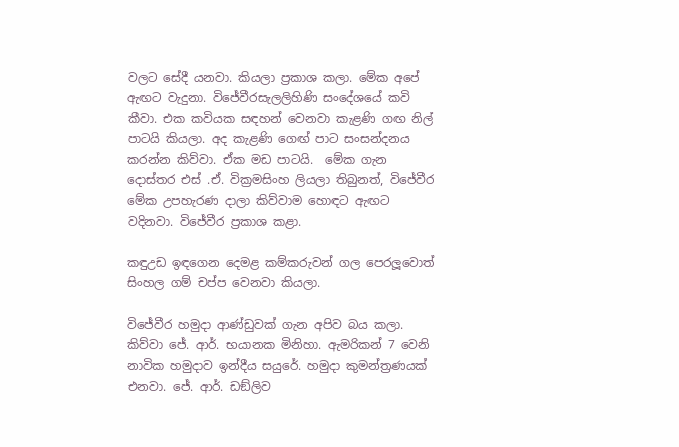වලට සේදී යනවා. කියලා ප්‍රකාශ කලා. මේක අපේ ඇඟට වැදුනා. විජේවීරසැලලිහිණි සංදේශයේ කවි කීවා. එක කවියක සඳහන් වෙනවා කැළණි ගඟ නිල් පාටයි කියලා. අද කැළණි ගෙඟ් පාට සංසන්දනය කරන්න කිව්වා. ඒක මඩ පාටයි.  මේක ගැන දොස්තර එස් .ඒ. වික්‍රමසිංහ ලියලා තිබුනත්, විජේවීර මේක උපහැරණ දාලා කිව්වාම හොඳට ඇඟට වදිනවා. විජේවීර ප්‍රකාශ කළා.

කඳුඋඩ ඉඳගෙන දෙමළ කම්කරුවන් ගල පෙරලූවොත් සිංහල ගම් චප්ප වෙනවා කියලා.

විජේවීර හමුදා ආණ්ඩුවක් ගැන අපිව බය කලා. කිව්වා ජේ. ආර්. භයානක මිනිහා. ඇමරිකන් 7 වෙනි නාවික හමුදාව ඉන්දීය සයුරේ. හමුදා කුමන්ත්‍රණයක් එනවා. ජේ. ආර්. ඩඞ්ලිව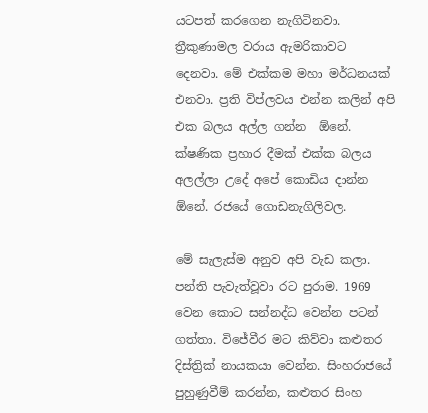යටපත් කරගෙන නැගිටිනවා. ත්‍රීකුණාමල වරාය ඇමරිකාවට දෙනවා. මේ එක්කම මහා මර්ධනයක් එනවා. ප්‍රති විප්ලවය එන්න කලින් අපි එක බලය අල්ල ගන්න  ඕනේ. ක්ෂණික ප්‍රහාර දීමක් එක්ක බලය අලල්ලා උදේ අපේ කොඩිය දාන්න  ඕනේ. රජයේ ගොඩනැගිලිවල.

මේ සැලැස්ම අනුව අපි වැඩ කලා. පන්ති පැවැත්වූවා රට පුරාම. 1969 වෙන කොට සන්නද්ධ වෙන්න පටන් ගත්තා. විජේවීර මට කිව්වා කළුතර දිස්ත්‍රික් නායකයා වෙන්න. සිංහරාජයේ පුහුණුවීම් කරන්න, කළුතර සිංහ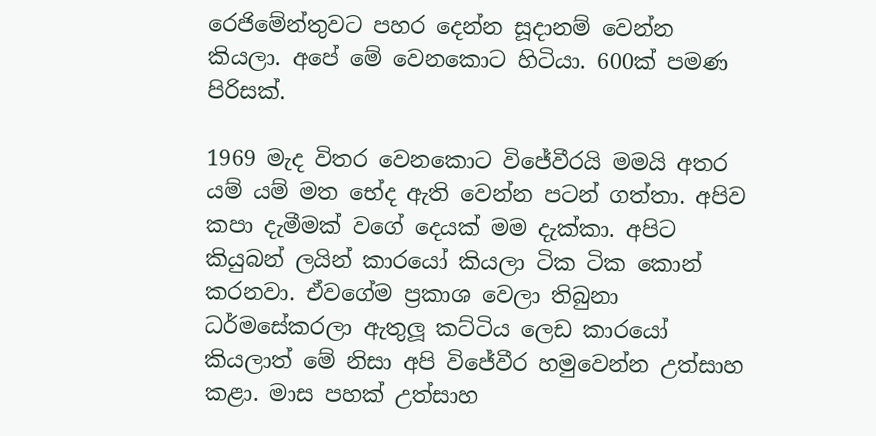රෙජිමේන්තුවට පහර දෙන්න සූදානම් වෙන්න කියලා. අපේ මේ වෙනකොට හිටියා. 600ක් පමණ පිරිසක්.

1969 මැද විතර වෙනකොට විජේවීරයි මමයි අතර යම් යම් මත භේද ඇති වෙන්න පටන් ගත්තා. අපිව කපා දැමීමක් වගේ දෙයක් මම දැක්කා. අපිට කියුබන් ලයින් කාරයෝ කියලා ටික ටික කොන් කරනවා. ඒවගේම ප්‍රකාශ වෙලා තිබුනා ධර්මසේකරලා ඇතුලූ කට්ටිය ලෙඩ කාරයෝ කියලාත් මේ නිසා අපි විජේවීර හමුවෙන්න උත්සාහ කළා. මාස පහක් උත්සාහ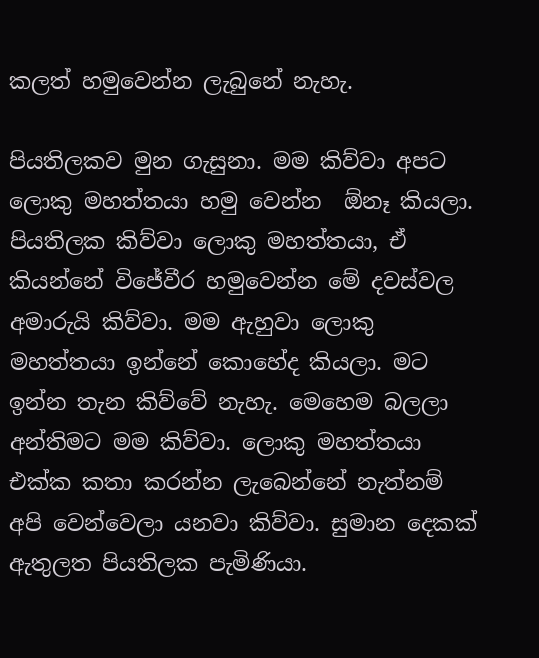කලත් හමුවෙන්න ලැබුනේ නැහැ.

පියතිලකව මුන ගැසුනා. මම කිව්වා අපට ලොකු මහත්තයා හමු වෙන්න  ඕනෑ කියලා. පියතිලක කිව්වා ලොකු මහත්තයා, ඒ කියන්නේ විජේවීර හමුවෙන්න මේ දවස්වල අමාරුයි කිව්වා. මම ඇහුවා ලොකු මහත්තයා ඉන්නේ කොහේද කියලා. මට ඉන්න තැන කිව්වේ නැහැ. මෙහෙම බලලා අන්තිමට මම කිව්වා. ලොකු මහත්තයා එක්ක කතා කරන්න ලැබෙන්නේ නැත්නම් අපි වෙන්වෙලා යනවා කිව්වා. සුමාන දෙකක් ඇතුලත පියතිලක පැමිණියා.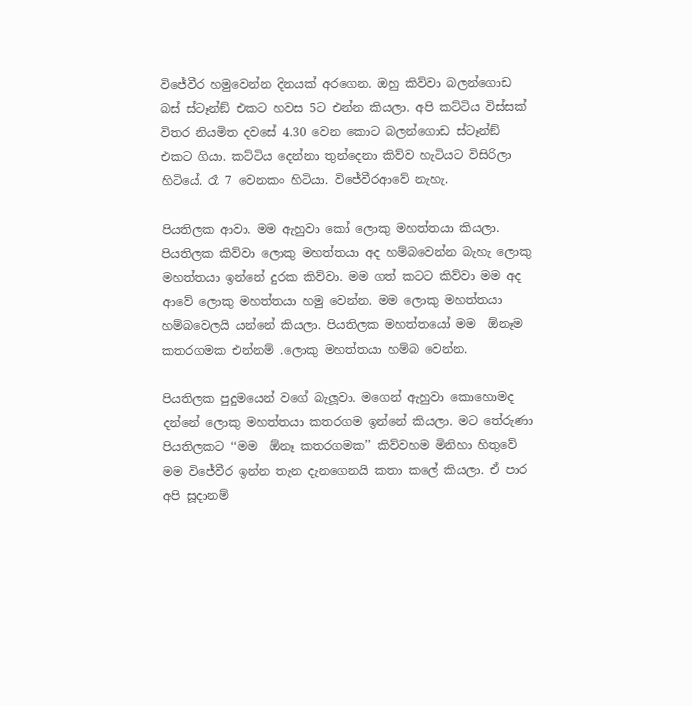විජේවීර හමුවෙන්න දිනයක් අරගෙන. ඔහු කිව්වා බලන්ගොඩ බස් ස්ටෑන්ඞ් එකට හවස 5ට එන්න කියලා. අපි කට්ටිය විස්සක් විතර නියමිත දවසේ 4.30 වෙන කොට බලන්ගොඩ ස්ටෑන්ඞ් එකට ගියා. කට්ටිය දෙන්නා තුන්දෙනා කිව්ව හැටියට විසිරිලා හිටියේ. රෑ 7 වෙනකං හිටියා. විජේවීරආවේ නැහැ.

පියතිලක ආවා. මම ඇහුවා කෝ ලොකු මහත්තයා කියලා. පියතිලක කිව්වා ලොකු මහත්තයා අද හම්බවෙන්න බැහැ ලොකු මහත්තයා ඉන්නේ දුරක කිව්වා. මම ගත් කටට කිව්වා මම අද ආවේ ලොකු මහත්තයා හමු වෙන්න. මම ලොකු මහත්තයා හම්බවෙලයි යන්නේ කියලා. පියතිලක මහත්තයෝ මම  ඕනෑම කතරගමක එන්නම් .ලොකු මහත්තයා හම්බ වෙන්න.

පියතිලක පුදුමයෙන් වගේ බැලූවා. මගෙන් ඇහුවා කොහොමද දන්නේ ලොකු මහත්තයා කතරගම ඉන්නේ කියලා. මට තේරුණා පියතිලකට ‘‘මම  ඕනෑ කතරගමක’’ කිව්වහම මිනිහා හිතුවේ මම විජේවීර ඉන්න තැන දැනගෙනයි කතා කලේ කියලා. ඒ පාර අපි සූදානම්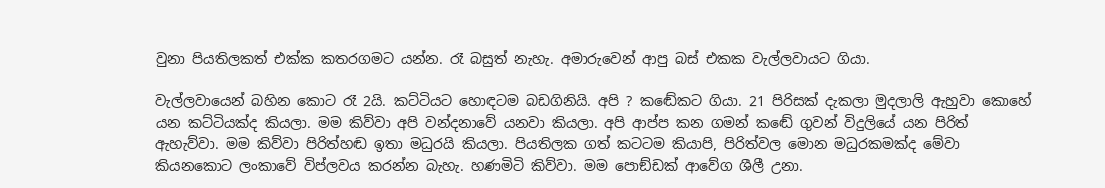වුනා පියතිලකත් එක්ක කතරගමට යන්න. රෑ බසුත් නැහැ. අමාරුවෙන් ආපු බස් එකක වැල්ලවායට ගියා.

වැල්ලවායෙන් බහින කොට රෑ 2යි. කට්ටියට හොඳටම බඩගිනියි. අපි ? කඬේකට ගියා. 21 පිරිසක් දැකලා මුදලාලි ඇහුවා කොහේ යන කට්ටියක්ද කියලා. මම කිව්වා අපි වන්දනාවේ යනවා කියලා. අපි ආප්ප කන ගමන් කඬේ ගුවන් විදුලියේ යන පිරිත් ඇහැව්වා. මම කිව්වා පිරිත්හඬ ඉතා මධුරයි කියලා. පියතිලක ගත් කටටම කියාපි, පිරිත්වල මොන මධුරකමක්ද මේවා කියනකොට ලංකාවේ විප්ලවය කරන්න බැහැ. හණමිටි කිව්වා. මම පොඞ්ඩක් ආවේග ශීලී උනා.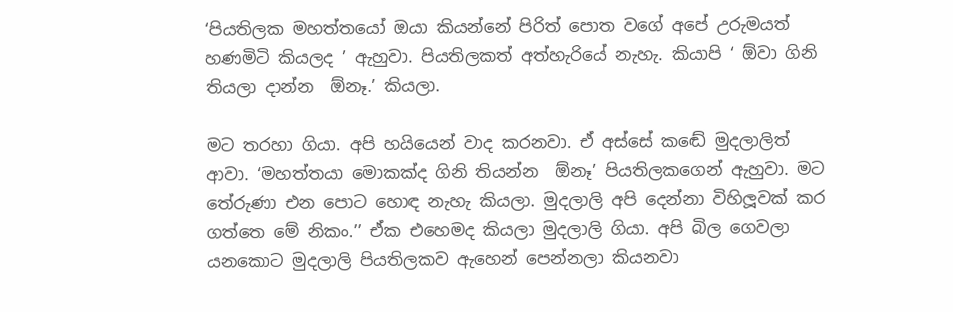‘පියතිලක මහත්තයෝ ඔයා කියන්නේ පිරිත් පොත වගේ අපේ උරුමයත් හණමිටි කියලද ’ ඇහුවා. පියතිලකත් අත්හැරියේ නැහැ. කියාපි ‘ ඕවා ගිනි තියලා දාන්න  ඕනෑ.’ කියලා.

මට තරහා ගියා. අපි හයියෙන් වාද කරනවා. ඒ අස්සේ කඬේ මුදලාලිත් ආවා. ‘මහත්තයා මොකක්ද ගිනි තියන්න  ඕනෑ’ පියතිලකගෙන් ඇහුවා. මට තේරුණා එන පොට හොඳ නැහැ කියලා. මුදලාලි අපි දෙන්නා විහිලූවක් කර ගත්තෙ මේ නිකං.’’ ඒක එහෙමද කියලා මුදලාලි ගියා. අපි බිල ගෙවලා යනකොට මුදලාලි පියතිලකව ඇහෙන් පෙන්නලා කියනවා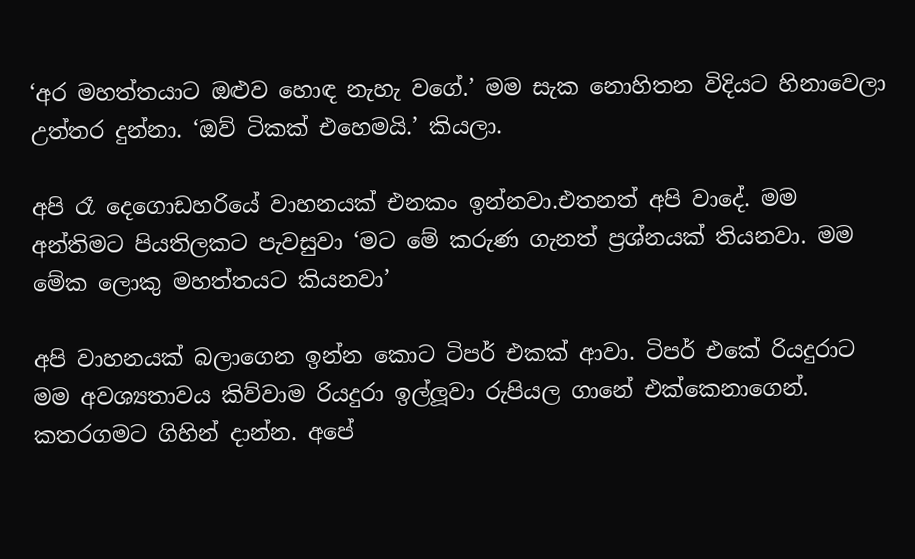‘අර මහත්තයාට ඔළුව හොඳ නැහැ වගේ.’ මම සැක නොහිතන විදියට හිනාවෙලා උත්තර දුන්නා. ‘ඔව් ටිකක් එහෙමයි.’ කියලා.

අපි රෑ දෙගොඩහරියේ වාහනයක් එනකං ඉන්නවා.එතනත් අපි වාදේ. මම අන්තිමට පියතිලකට පැවසුවා ‘මට මේ කරුණ ගැනත් ප්‍රශ්නයක් තියනවා. මම මේක ලොකු මහත්තයට කියනවා’

අපි වාහනයක් බලාගෙන ඉන්න කොට ටිපර් එකක් ආවා. ටිපර් එකේ රියදුරාට මම අවශ්‍යතාවය කිව්වාම රියදුරා ඉල්ලූවා රුපියල ගානේ එක්කෙනාගෙන්. කතරගමට ගිහින් දාන්න. අපේ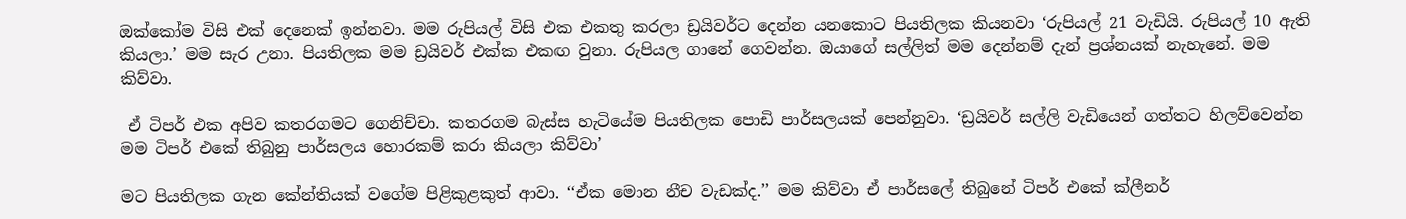ඔක්කෝම විසි එක් දෙනෙක් ඉන්නවා. මම රුපියල් විසි එක එකතු කරලා ඩ්‍රයිවර්ට දෙන්න යනකොට පියතිලක කියනවා ‘රුපියල් 21 වැඩියි. රුපියල් 10 ඇති කියලා.’ මම සැර උනා. පියතිලක මම ඩ්‍රයිවර් එක්ක එකඟ වුනා. රුපියල ගානේ ගෙවන්න. ඔයාගේ සල්ලිත් මම දෙන්නම් දැන් ප්‍රශ්නයක් නැහැනේ. මම කිව්වා.

 ඒ ටිපර් එක අපිව කතරගමට ගෙනිච්චා. කතරගම බැස්ස හැටියේම පියතිලක පොඩි පාර්සලයක් පෙන්නුවා. ‘ඩ්‍රයිවර් සල්ලි වැඩියෙන් ගත්තට හිලව්වෙන්න මම ටිපර් එකේ තිබුනු පාර්සලය හොරකම් කරා කියලා කිව්වා’

මට පියතිලක ගැන කේන්තියක් වගේම පිළිකුළකුත් ආවා. ‘‘ඒක මොන නීච වැඩක්ද.’’ මම කිව්වා ඒ පාර්සලේ තිබුනේ ටිපර් එකේ ක්ලීනර්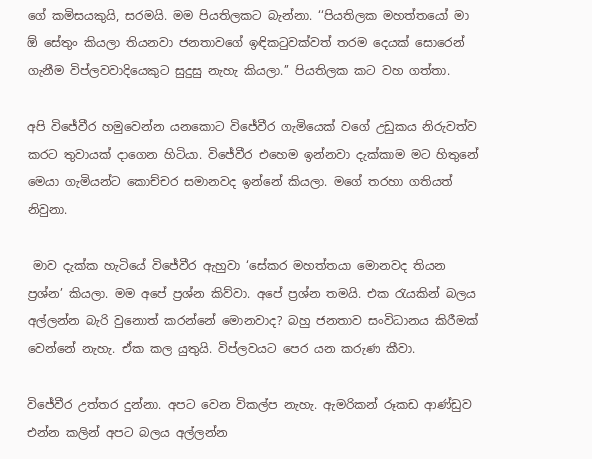ගේ කමිසයකුයි, සරමයි. මම පියතිලකට බැන්නා. ‘‘පියතිලක මහත්තයෝ මා  ඕ සේතුං කියලා තියනවා ජනතාවගේ ඉඳිකටුවක්වත් තරම දෙයක් සොරෙන් ගැනීම විප්ලවවාදියෙකුට සුදුසු නැහැ කියලා.’’ පියතිලක කට වහ ගත්තා.

අපි විජේවීර හමුවෙන්න යනකොට විජේවීර ගැමියෙක් වගේ උඩුකය නිරුවත්ව කරට තුවායක් දාගෙන හිටියා. විජේවීර එහෙම ඉන්නවා දැක්කාම මට හිතුනේ මෙයා ගැමියන්ට කොච්චර සමානවද ඉන්නේ කියලා. මගේ තරහා ගතියත් නිවුනා.

 මාව දැක්ක හැටියේ විජේවීර ඇහුවා ‘සේකර මහත්තයා මොනවද තියන ප්‍රශ්න’ කියලා. මම අපේ ප්‍රශ්න කිව්වා. අපේ ප්‍රශ්න තමයි. එක රැයකින් බලය අල්ලන්න බැරි වුනොත් කරන්නේ මොනවාද? බහු ජනතාව සංවිධානය කිරීමක් වෙන්නේ නැහැ. ඒක කල යුතුයි. විප්ලවයට පෙර යන කරුණ කීවා.

විජේවීර උත්තර දුන්නා. අපට වෙන විකල්ප නැහැ. ඇමරිකන් රූකඩ ආණ්ඩුව එන්න කලින් අපට බලය අල්ලන්න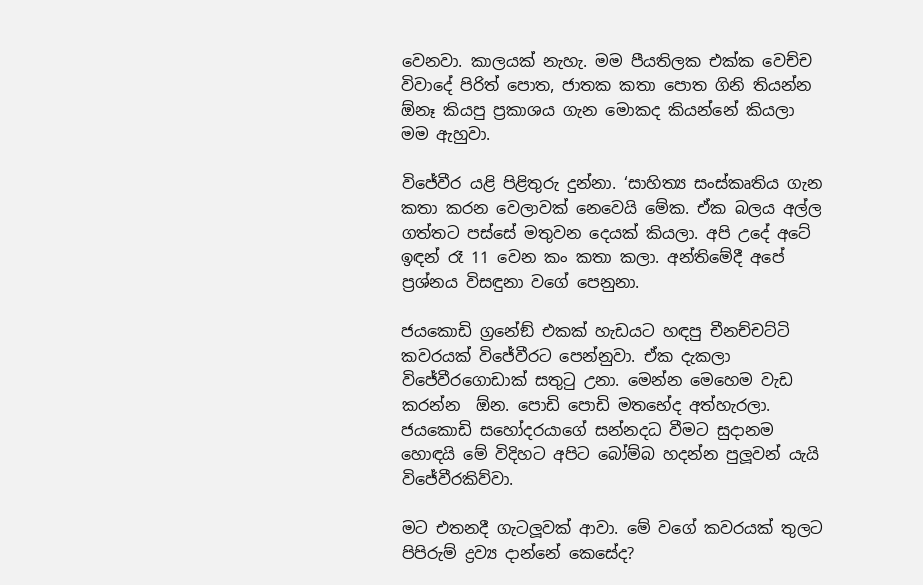වෙනවා. කාලයක් නැහැ. මම පීයතිලක එක්ක වෙච්ච විවාදේ පිරිත් පොත, ජාතක කතා පොත ගිනි තියන්න  ඕනෑ කියපු ප්‍රකාශය ගැන මොකද කියන්නේ කියලා මම ඇහුවා.

විජේවීර යළි පිළිතුරු දුන්නා. ‘සාහිත්‍ය සංස්කෘතිය ගැන කතා කරන වෙලාවක් නෙවෙයි මේක. ඒක බලය අල්ල ගත්තට පස්සේ මතුවන දෙයක් කියලා. අපි උදේ අටේ ඉඳන් රෑ 11 වෙන කං කතා කලා. අන්තිමේදී අපේ ප්‍රශ්නය විසඳුනා වගේ පෙනුනා.

ජයකොඩි ග්‍රනේඞ් එකක් හැඩයට හඳපු චීනච්චට්ටි කවරයක් විජේවීරට පෙන්නුවා. ඒක දැකලා විජේවීරගොඩාක් සතුටු උනා. මෙන්න මෙහෙම වැඩ කරන්න  ඕන. පොඩි පොඩි මතභේද අත්හැරලා. ජයකොඩි සහෝදරයාගේ සන්නදධ වීමට සුදානම හොඳයි මේ විදිහට අපිට බෝම්බ හදන්න පුලූවන් යැයි විජේවීරකිව්වා.

මට එතනදී ගැටලූවක් ආවා. මේ වගේ කවරයක් තුලට පිපිරුම් ද්‍රව්‍ය දාන්නේ කෙසේද?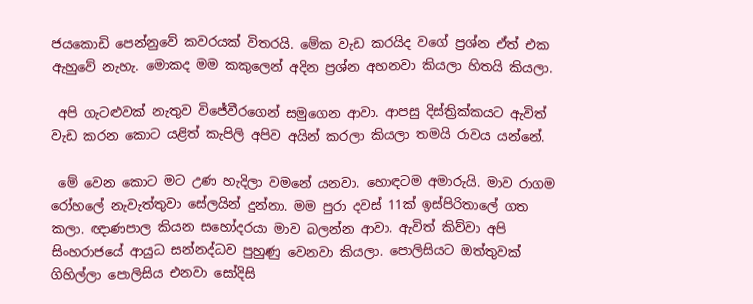ජයකොඩි පෙන්නුවේ කවරයක් විතරයි. මේක වැඩ කරයිද වගේ ප්‍රශ්න ඒත් එක ඇහුවේ නැහැ. මොකද මම කකුලෙන් අදින ප්‍රශ්න අහනවා කියලා හිතයි කියලා.

 අපි ගැටළුවක් නැතුව විජේවීරගෙන් සමුගෙන ආවා. ආපසු දිස්ත්‍රික්කයට ඇවිත් වැඩ කරන කොට යළිත් කැපිලි අපිව අයින් කරලා කියලා තමයි රාවය යන්නේ.

 මේ වෙන කොට මට උණ හැදිලා වමනේ යනවා. හොඳටම අමාරුයි. මාව රාගම රෝහලේ නැවැත්තුවා සේලයින් දුන්නා. මම පුරා දවස් 11ක් ඉස්පිරිතාලේ ගත කලා. ඥාණපාල කියන සහෝදරයා මාව බලන්න ආවා. ඇවිත් කිව්වා අපි සිංහරාජයේ ආයුධ සන්නද්ධව පුහුණු වෙනවා කියලා. පොලිසියට ඔත්තුවක් ගිහිල්ලා පොලිසිය එනවා සෝදිසි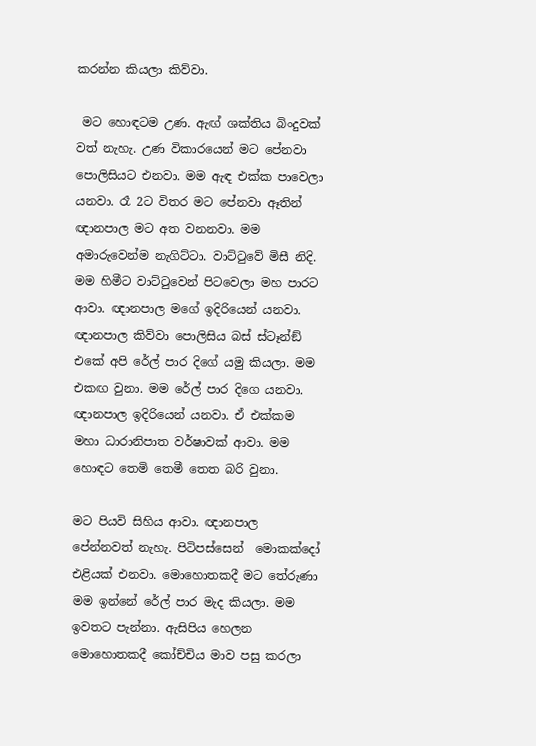කරන්න කියලා කිව්වා.

 මට හොඳටම උණ. ඇඟ් ශක්තිය බිංදුවක් වත් නැහැ. උණ විකාරයෙන් මට පේනවා පොලිසියට එනවා. මම ඇඳ එක්ක පාවෙලා යනවා. රෑ 2ට විතර මට පේනවා ඈතින් ඥානපාල මට අත වනනවා. මම අමාරුවෙන්ම නැගිට්ටා. වාට්ටුවේ මිසී නිදි. මම හිමීට වාට්ටුවෙන් පිටවෙලා මහ පාරට ආවා. ඥානපාල මගේ ඉදිරියෙන් යනවා. ඥානපාල කිව්වා පොලිසිය බස් ස්ටෑන්ඞ් එකේ අපි රේල් පාර දිගේ යමු කියලා. මම එකඟ වුනා. මම රේල් පාර දිගෙ යනවා. ඥානපාල ඉදිරියෙන් යනවා. ඒ එක්කම මහා ධාරානිපාත වර්ෂාවක් ආවා. මම හොඳට තෙමි තෙමී තෙත බරි වුනා.

මට පියවි සිහිය ආවා. ඥානපාල පේන්නවත් නැහැ. පිටිපස්සෙන්  මොකක්දෝ එළියක් එනවා. මොහොතකදී මට තේරුණා මම ඉන්නේ රේල් පාර මැද කියලා. මම ඉවතට පැන්නා. ඇසිපිය හෙලන මොහොතකදී කෝච්චිය මාව පසු කරලා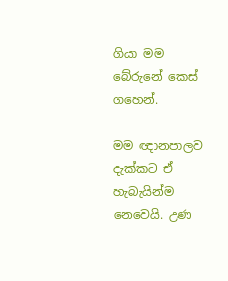ගියා මම බේරුනේ කෙස් ගහෙන්.

මම ඥානපාලව දැක්කට ඒ හැබැයින්ම නෙවෙයි. උණ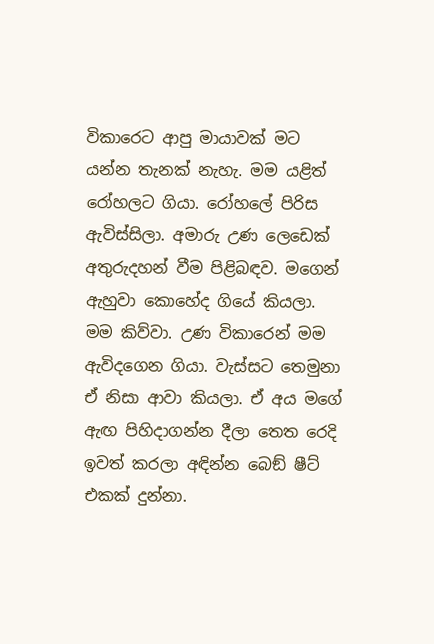විකාරෙට ආපු මායාවක් මට යන්න තැනක් නැහැ. මම යළිත් රෝහලට ගියා. රෝහලේ පිරිස ඇවිස්සිලා. අමාරු උණ ලෙඩෙක් අතුරුදහන් වීම පිළිබඳව. මගෙන් ඇහුවා කොහේද ගියේ කියලා. මම කිව්වා. උණ විකාරෙන් මම ඇවිදගෙන ගියා. වැස්සට තෙමුනා ඒ නිසා ආවා කියලා. ඒ අය මගේ ඇඟ පිහිදාගන්න දීලා තෙත රෙදි ඉවත් කරලා අඳින්න බෙඞ් ෂීට් එකක් දුන්නා.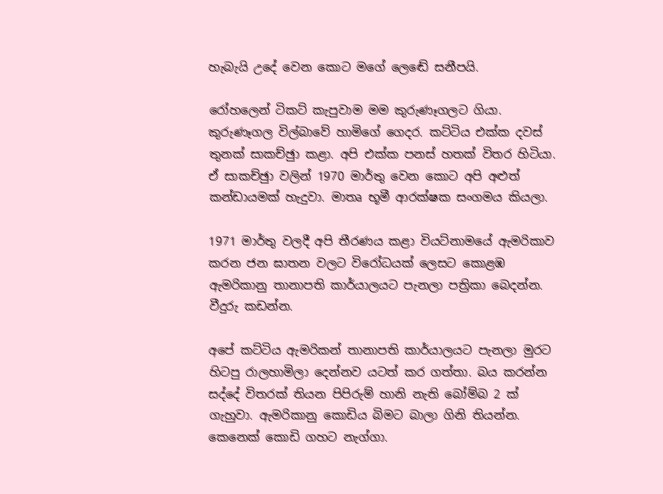හැබැයි උදේ වෙන කොට මගේ ලෙඬේ සනීපයි.

රෝහලෙන් ටිකට් කැපුවාම මම කුරුණෑගලට ගියා. කුරුණෑගල විල්බාවේ හාමිගේ ගෙදර. කට්ටිය එක්ක දවස් තුනක් සාකච්ඡුා කළා. අපි එක්ක පනස් හතක් විතර හිටියා. ඒ සාකච්ඡුා වලින් 1970 මාර්තු වෙන කොට අපි අළුත් කන්ඩායමක් හැදුවා. මාතෘ භූමී ආරක්ෂක සංගමය කියලා.

1971 මාර්තු වලදී අපි තීරණය කළා වියට්නාමයේ ඇමරිකාව කරන ජන ඝාතන වලට විරෝධයක් ලෙසට කොළඹ ඇමරිකානු තානාපති කාර්යාලයට පැනලා පත්‍රිකා බෙදන්න. වීදුරු කඩන්න.

අපේ කට්ටිය ඇමරිකන් තානාපති කාර්යාලයට පැනලා මුරට හිටපු රාලහාමිලා දෙන්නව යටත් කර ගත්තා. බය කරන්න සද්දේ විතරක් තියන පිපිරුම් හානි නැති බෝම්බ 2 ක් ගැහුවා. ඇමරිකානු කොඩිය බිමට බාලා ගිනි තියන්න. කෙනෙක් කොඩි ගහට නැග්ගා.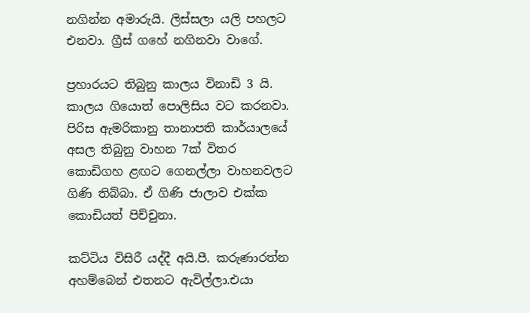නගින්න අමාරුයි. ලිස්සලා යලි පහලට එනවා. ග්‍රීස් ගහේ නගිනවා වාගේ.

ප්‍රහාරයට තිබුනු කාලය විනාඩි 3 යි. කාලය ගියොත් පොලිසිය වට කරනවා. පිරිස ඇමරිකානු තානාපති කාර්යාලයේ අසල තිබුනු වාහන 7ක් විතර කොඩිගහ ළඟට ගෙනල්ලා වාහනවලට ගිණි තිබ්බා. ඒ ගිණි ජාලාව එක්ක කොඩියත් පිච්චුනා.

කට්ටිය විසිරී යද්දී අයි.පී. කරුණාරත්න අහම්බෙන් එතනට ඇවිල්ලා.එයා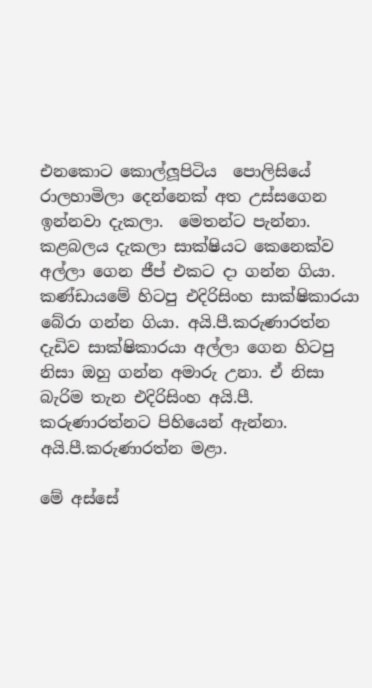එනකොට කොල්ලූපිටිය  පොලිසියේ රාලහාමිලා දෙන්නෙක් අත උස්සගෙන ඉන්නවා දැකලා.  මෙතන්ට පැන්නා. කළබලය දැකලා සාක්ෂියට කෙනෙක්ව අල්ලා ගෙන ජීප් එකට දා ගන්න ගියා. කණ්ඩායමේ හිටපු එදිරිසිංහ සාක්ෂිකාරයා බේරා ගන්න ගියා. අයි.පී.කරුණාරත්න දැඩිව සාක්ෂිකාරයා අල්ලා ගෙන හිටපු නිසා ඔහු ගන්න අමාරු උනා. ඒ නිසා බැරිම තැන එදිරිසිංහ අයි.පී. කරුණාරත්නට පිහියෙන් ඇන්නා. අයි.පී.කරුණාරත්න මළා.

මේ අස්සේ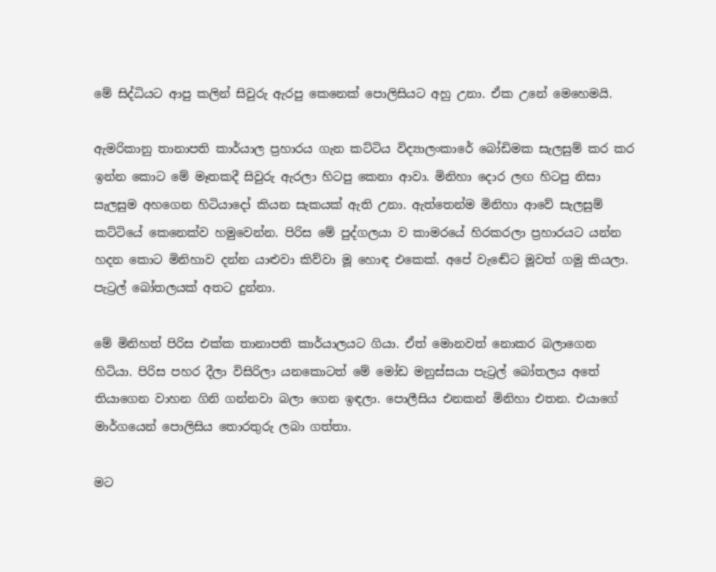මේ සිද්ධියට ආපු කලින් සිවුරු ඇරපු කෙනෙක් පොලිසියට අහු උනා. ඒක උනේ මෙහෙමයි.

ඇමරිකානු තානාපති කාර්යාල ප්‍රහාරය ගැන කට්ටිය විද්‍යාලංකාරේ බෝඩිමක සැලසුම් කර කර ඉන්න කොට මේ මෑතකදී සිවුරු ඇරලා හිටපු කෙනා ආවා. මිනිහා දොර ලඟ හිටපු නිසා සැලසුම අහගෙන හිටියාදෝ කියන සැකයක් ඇති උනා. ඇත්තෙන්ම මිනිහා ආවේ සැලසුම් කට්ටියේ කෙනෙක්ව හමුවෙන්න. පිරිස මේ පුද්ගලයා ව කාමරයේ හිරකරලා ප්‍රහාරයට යන්න හදන කොට මිනිහාව දන්න යාළුවා කිව්වා මූ හොඳ එකෙක්. අපේ වැඬේට මූවත් ගමු කියලා. පැට්‍රල් බෝතලයක් අතට දුන්නා.

මේ මිනිහත් පිරිස එක්ක තානාපති කාර්යාලයට ගියා. ඒත් මොනවත් නොකර බලාගෙන හිටියා. පිරිස පහර දීලා විසිරිලා යනකොටත් මේ මෝඩ මනුස්සයා පැට්‍රල් බෝතලය අතේ තියාගෙන වාහන ගිනි ගන්නවා බලා ගෙන ඉඳලා. පොලීසිය එනකන් මිනිහා එතන. එයාගේ මාර්ගයෙන් පොලිසිය තොරතුරු ලබා ගත්තා.

මට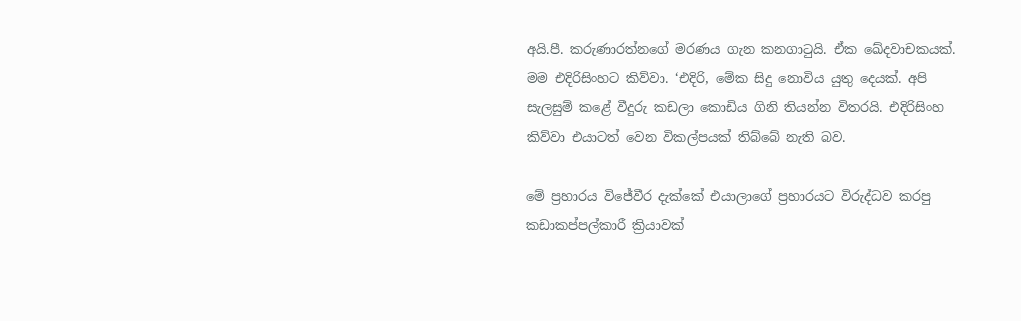අයි.පී. කරුණාරත්නගේ මරණය ගැන කනගාටුයි. ඒක ඛේදවාචකයක්. මම එදිරිසිංහට කිව්වා. ‘එදිරි, මේක සිදු නොවිය යුතු දෙයක්. අපි සැලසුම් කළේ වීදුරු කඩලා කොඩිය ගිනි තියන්න විතරයි. එදිරිසිංහ කිව්වා එයාටත් වෙන විකල්පයක් තිබ්බේ නැති බව.

මේ ප්‍රහාරය විජේවීර දැක්කේ එයාලාගේ ප්‍රහාරයට විරුද්ධව කරපු කඩාකප්පල්කාරී ක්‍රියාවක්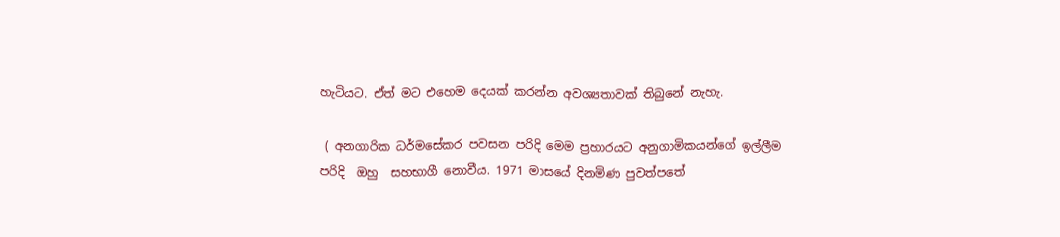හැටියට. ඒත් මට එහෙම දෙයක් කරන්න අවශ්‍යතාවක් තිබුනේ නැහැ.

 ( අනගාරික ධර්මසේකර පවසන පරිදි මෙම ප්‍රහාරයට අනුගාමිකයන්ගේ ඉල්ලීම පරිදි  ඔහු  සහභාගී නොවීය. 1971 මාසයේ දිනමිණ පුවත්පතේ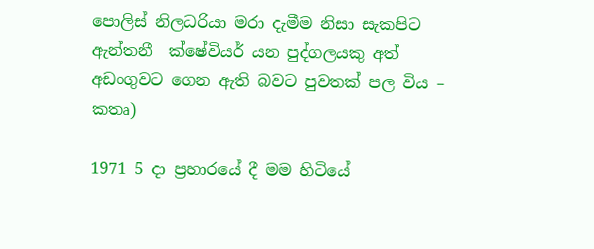පොලිස් නිලධරියා මරා දැමීම නිසා සැකපිට ඇන්තනී  ක්ෂේවියර් යන පුද්ගලයකු අත් අඩංගුවට ගෙන ඇති බවට පුවතක් පල විය – කතෘ)

1971 5 දා ප්‍රහාරයේ දී මම හිටියේ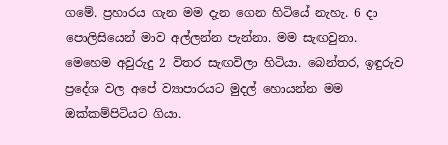ගමේ. ප්‍රහාරය ගැන මම දැන ගෙන හිටියේ නැහැ. 6 දා පොලිසියෙන් මාව අල්ලන්න පැන්නා. මම සැඟවුනා. මෙහෙම අවුරුදු 2 විතර සැඟවිලා හිටියා. බෙන්තර, ඉඳුරුව ප්‍රදේශ වල අපේ ව්‍යාපාරයට මුදල් හොයන්න මම ඔක්කම්පිටියට ගියා.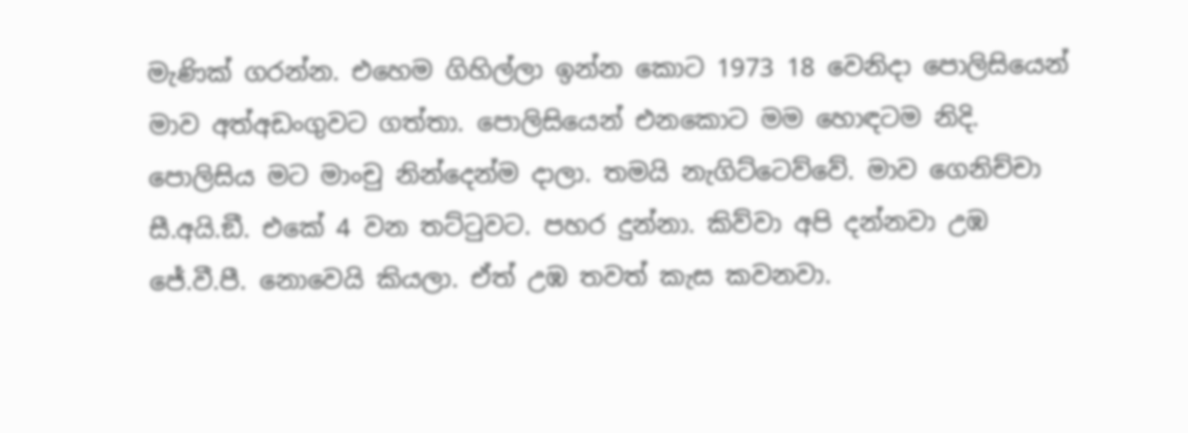මැණික් ගරන්න. එහෙම ගිහිල්ලා ඉන්න කොට 1973 18 වෙනිදා පොලිසියෙන් මාව අත්අඩංගුවට ගත්තා. පොලිසියෙන් එනකොට මම හොඳටම නිදි. පොලිසිය මට මාංචු නින්දෙන්ම දාලා. තමයි නැගිට්ටෙව්වේ. මාව ගෙනිච්චා සී.අයි.ඞී. එකේ 4 වන තට්ටුවට. පහර දුන්නා. කිව්වා අපි දන්නවා උඹ ජේ.වී.පී. නොවෙයි කියලා. ඒත් උඹ තවත් කැස කවනවා.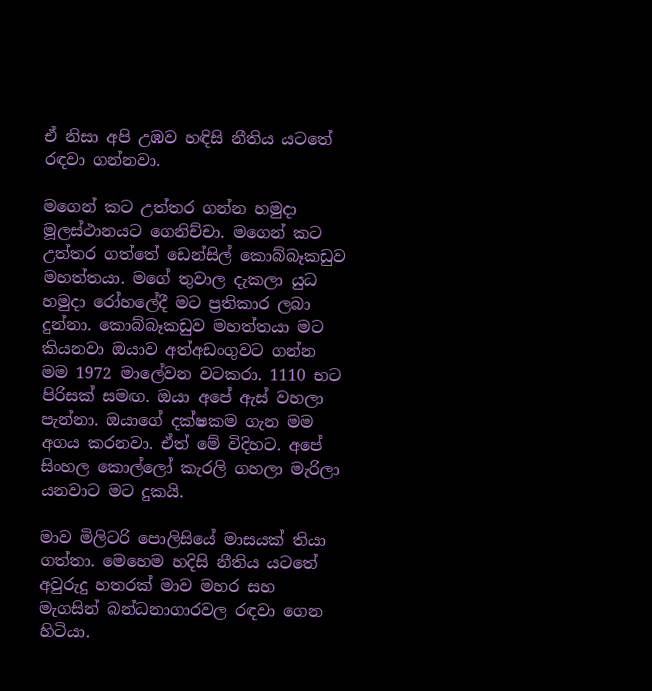ඒ නිසා අපි උඹව හඳිසි නීතිය යටතේ රඳවා ගන්නවා.

මගෙන් කට උත්තර ගන්න හමුදා මූලස්ථානයට ගෙනිච්චා. මගෙන් කට උත්තර ගත්තේ ඩෙන්සිල් කොබ්බෑකඩුව මහත්තයා. මගේ තුවාල දැකලා යුධ හමුදා රෝහලේදී මට ප්‍රතිකාර ලබා දුන්නා. කොබ්බෑකඩුව මහත්තයා මට කියනවා ඔයාව අත්අඩංගුවට ගන්න මම 1972 මාලේවන වටකරා. 1110 භට පිරිසක් සමඟ. ඔයා අපේ ඇස් වහලා පැන්නා. ඔයාගේ දක්ෂකම ගැන මම අගය කරනවා. ඒත් මේ විදිහට. අපේ සිංහල කොල්ලෝ කැරලි ගහලා මැරිලා යනවාට මට දුකයි.

මාව මිලිටරි පොලිසියේ මාසයක් තියා ගත්තා. මෙහෙම හදිසි නීතිය යටතේ අවුරුදු හතරක් මාව මහර සහ මැගසින් බන්ධනාගාරවල රඳවා ගෙන හිටියා.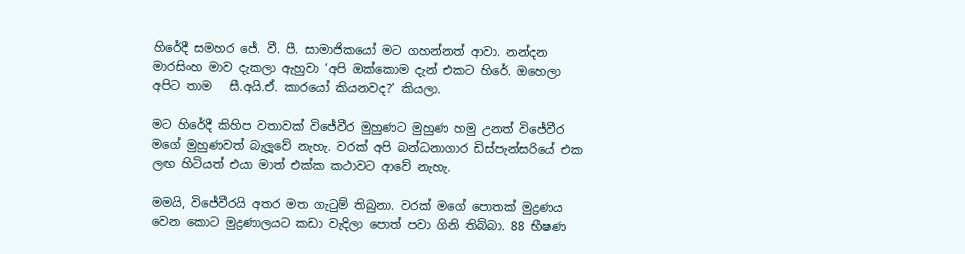හිරේදී සමහර ජේ. වී. පී. සාමාජිකයෝ මට ගහන්නත් ආවා. නන්දන මාරසිංහ මාව දැකලා ඇහුවා ‘අපි ඔක්කොම දැන් එකට හිරේ. ඔහෙලා අපිට තාම   සී.අයි.ඒ. කාරයෝ කියනවද?’ කියලා.

මට හිරේදී කිහිප වතාවක් විජේවීර මුහුණට මුහුණ හමු උනත් විජේවීර මගේ මුහුණවත් බැලූවේ නැහැ. වරක් අපි බන්ධනාගාර ඩිස්පැන්සරියේ එක ලඟ හිටියත් එයා මාත් එක්ක කථාවට ආවේ නැහැ.

මමයි, විජේවීරයි අතර මත ගැටුම් තිබුනා. වරක් මගේ පොතක් මුද්‍රණය වෙන කොට මුද්‍රණාලයට කඩා වැදිලා පොත් පවා ගිනි තිබ්බා. 88 භීෂණ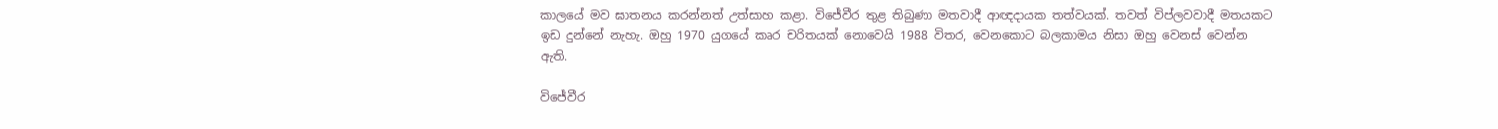කාලයේ මව ඝාතනය කරන්නත් උත්සාහ කළා. විජේවීර තුළ තිබුණා මතවාදී ආඥදායක තත්වයක්. තවත් විප්ලවවාදී මතයකට ඉඩ දුන්නේ නැහැ. ඔහු 1970 යුගයේ කෘර චරිතයක් නොවෙයි 1988 විතර, වෙනකොට බලකාමය නිසා ඔහු වෙනස් වෙන්න ඇති.

විජේවීර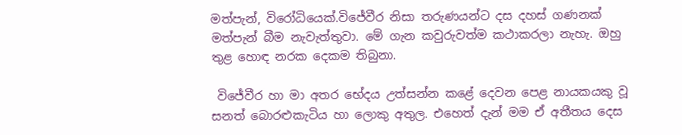මත්පැන්, විරෝධියෙක්.විජේවීර නිසා තරුණයන්ට දස දහස් ගණනක් මත්පැන් බීම නැවැත්තුවා. මේ ගැන කවුරුවත්ම කථාකරලා නැහැ. ඔහු තුළ හොඳ නරක දෙකම තිබුනා.

 විජේවීර හා මා අතර භේදය උත්සන්න කළේ දෙවන පෙළ නායකයකු වූ සනත් බොරළුකැටිය හා ලොකු අතුල. එහෙත් දැන් මම ඒ අතීතය දෙස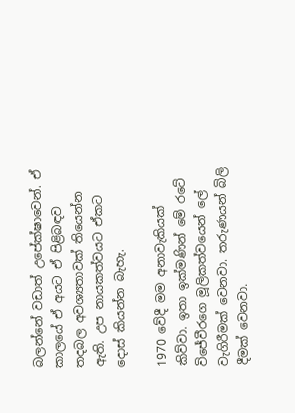බලන්නේ වඩාත් උපේක්ෂාවෙන්. ඒ කාලයේ ඒ අයට ඒ පිළිබඳව තදබල අවශ්‍යතාවක් තියෙන්න ඇති. උප නායකත්වයට ඒකට දොස් කියන්න බැහැ.

1970 වේදී මම අනාවැකියක් කිව්වා. ඉතා ඉක්මණින් මේ රටේ විජේවීරගෙ මූලිකත්වයෙන් ලේ වැගිරීමක් වෙනවා. තරුණයන් බිලි දීමක් වෙනවා.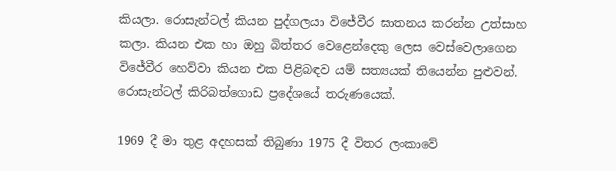කියලා. රොසැන්ටල් කියන පුද්ගලයා විජේවීර ඝාතනය කරන්න උත්සාහ කලා. කියන එක හා ඔහු බිත්තර වෙළෙන්දෙකු ලෙස වෙස්වෙලාගෙන විජේවීර හෙව්වා කියන එක පිළිබඳව යම් සත්‍යයක් තියෙන්න පුළුවන්. රොසැන්ටල් කිරිබත්ගොඩ ප්‍රදේශයේ තරුණයෙක්.

1969 දී මා තුළ අදහසක් තිබුණා 1975 දී විතර ලංකාවේ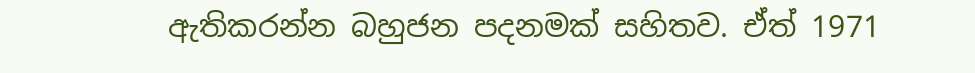ඇතිකරන්න බහුජන පදනමක් සහිතව. ඒත් 1971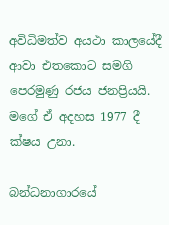අවිධිමත්ව අයථා කාලයේදී ආවා එතකොට සමගි පෙරමුණු රජය ජනප්‍රියයි. මගේ ඒ අදහස 1977 දී ක්ෂය උනා.

බන්ධනාගාරයේ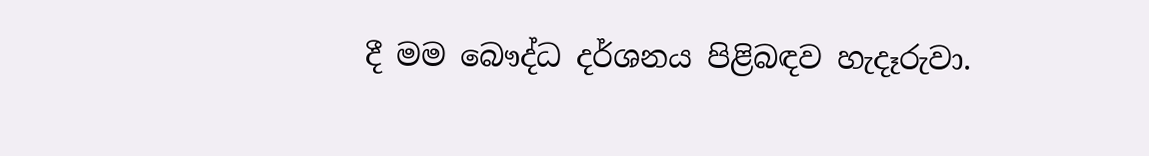දී මම බෞද්ධ දර්ශනය පිළිබඳව හැදෑරුවා.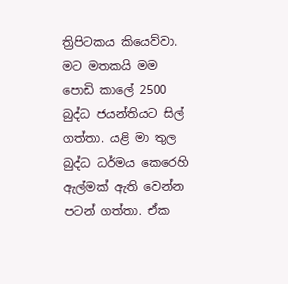ත්‍රිපිටකය කියෙව්වා. මට මතකයි මම පොඩි කාලේ 2500 බුද්ධ ජයන්තියට සිල් ගත්තා. යළි මා තුල බුද්ධ ධර්මය කෙරෙහි ඇල්මක් ඇති වෙන්න පටන් ගත්තා. ඒක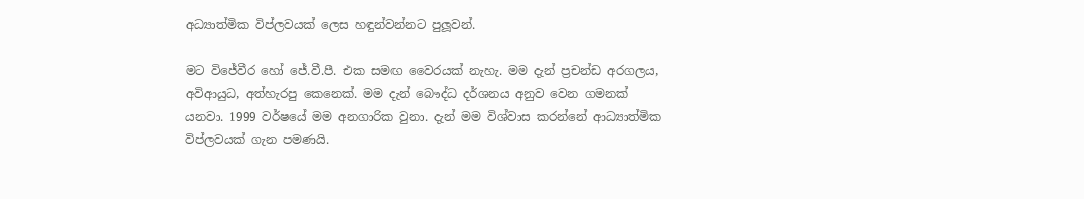අධ්‍යාත්මික විප්ලවයක් ලෙස හඳුන්වන්නට පුලූවන්.

මට විජේවීර හෝ ජේ.වී.පී. එක සමඟ වෛරයක් නැහැ. මම දැන් ප්‍රචන්ඩ අරගලය, අවිආයුධ, අත්හැරපු කෙනෙක්. මම දැන් බෞද්ධ දර්ශනය අනුව වෙන ගමනක් යනවා. 1999 වර්ෂයේ මම අනගාරික වුනා. දැන් මම විශ්වාස කරන්නේ ආධ්‍යාත්මික විප්ලවයක් ගැන පමණයි.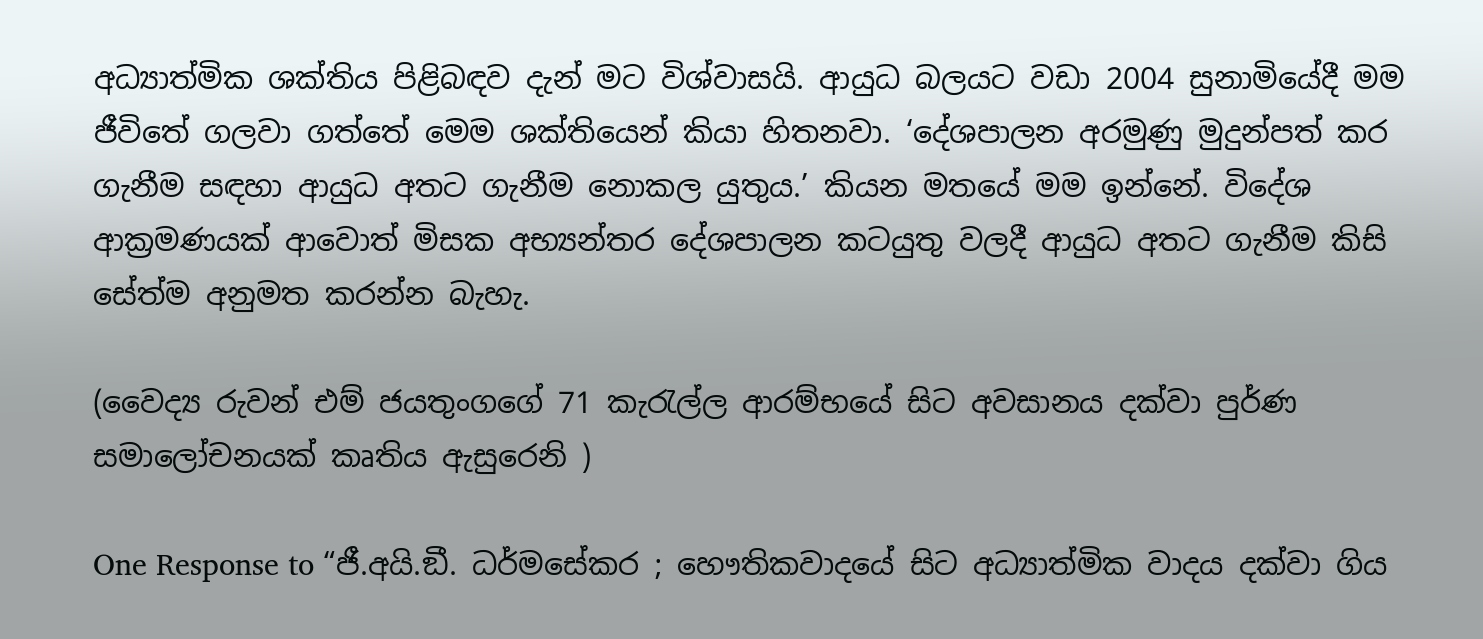අධ්‍යාත්මික ශක්තිය පිළිබඳව දැන් මට විශ්වාසයි. ආයුධ බලයට වඩා 2004 සුනාමියේදී මම ජීවිතේ ගලවා ගත්තේ මෙම ශක්තියෙන් කියා හිතනවා. ‘දේශපාලන අරමුණු මුදුන්පත් කර ගැනීම සඳහා ආයුධ අතට ගැනීම නොකල යුතුය.’ කියන මතයේ මම ඉන්නේ. විදේශ ආක්‍රමණයක් ආවොත් මිසක අභ්‍යන්තර දේශපාලන කටයුතු වලදී ආයුධ අතට ගැනීම කිසි සේත්ම අනුමත කරන්න බැහැ.

(වෛද්‍ය රුවන් එම් ජයතුංගගේ 71 කැරැල්ල ආරම්භයේ සිට අවසානය දක්වා පුර්ණ සමාලෝචනයක් කෘතිය ඇසුරෙනි )

One Response to “ජී.අයි.ඞී. ධර්මසේකර ; හෞතිකවාදයේ සිට අධ්‍යාත්මික වාදය දක්වා ගිය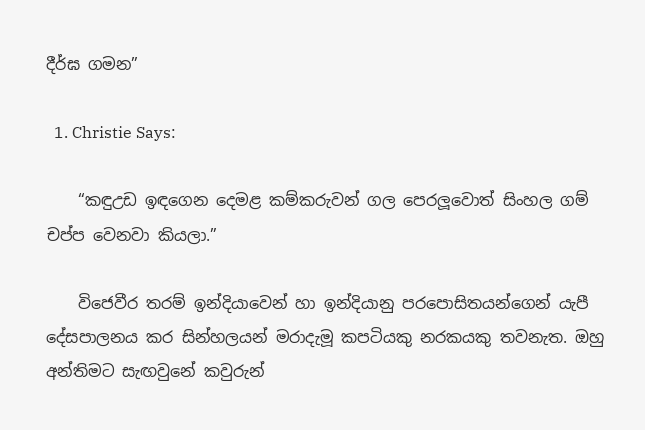දීර්ඝ ගමන”

  1. Christie Says:

    “කඳුඋඩ ඉඳගෙන දෙමළ කම්කරුවන් ගල පෙරලූවොත් සිංහල ගම් චප්ප වෙනවා කියලා.”

    විජෙවීර තරම් ඉන්දියාවෙන් හා ඉන්දියානු පරපොසිතයන්ගෙන් යැපී දේසපාලනය කර සින්හලයන් මරාදැමූ කපටියකු නරකයකු තවනැත. ඔහු අන්තිමට සැඟවුනේ කවුරුන්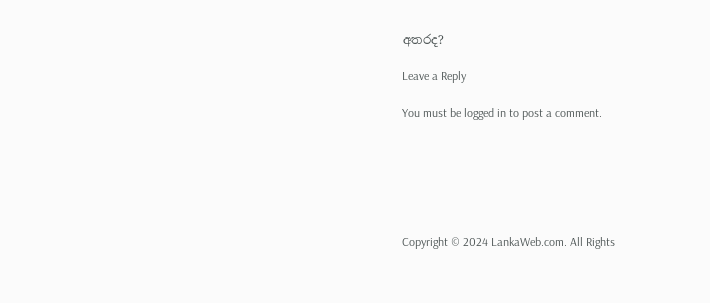අතරද?

Leave a Reply

You must be logged in to post a comment.






Copyright © 2024 LankaWeb.com. All Rights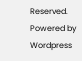Reserved. Powered by Wordpress